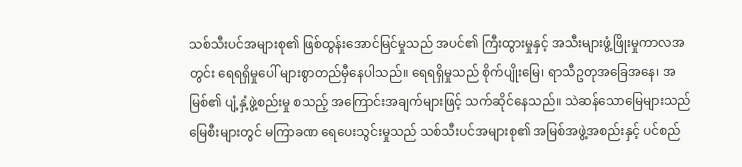သစ်သီးပင်အများစု၏ ဖြစ်ထွန်းအောင်မြင်မှုသည် အပင်၏ ကြီးထွားမှုနှင့် အသီးများဖွံ့ဖြိုးမှုကာလအတွင်း ရေရရှိမှုပေါ် များစွာတည်မှီနေပါသည်။ ရေရရှိမှုသည် စိုက်ပျိုးမြေ၊ ရာသီဥတုအခြေအနေ၊ အမြစ်၏ ပျံ့နှံ့ဖွဲ့စည်းမှု စသည့် အကြောင်းအချက်များဖြင့် သက်ဆိုင်နေသည်။ သဲဆန်သောမြေများသည် မြေစီးများတွင် မကြာခဏ ရေပေးသွင်းမှုသည် သစ်သီးပင်အများစု၏ အမြစ်အဖွဲ့အစည်းနှင့် ပင်စည်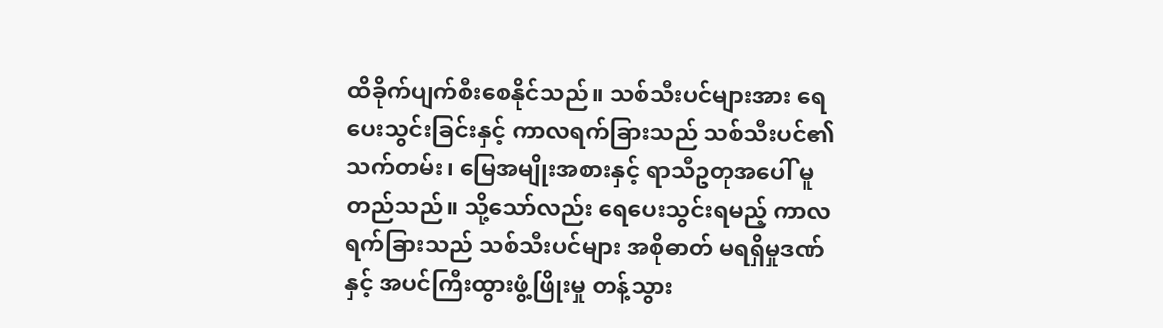ထိခိုက်ပျက်စီးစေနိုင်သည်။ သစ်သီးပင်များအား ရေပေးသွင်းခြင်းနှင့် ကာလရက်ခြားသည် သစ်သီးပင်၏ သက်တမ်း၊ မြေအမျိုးအစားနှင့် ရာသီဥတုအပေါ် မူတည်သည်။ သို့သော်လည်း ရေပေးသွင်းရမည့် ကာလရက်ခြားသည် သစ်သီးပင်များ အစိုဓာတ် မရရှိမှုဒဏ်နှင့် အပင်ကြီးထွားဖွံ့ဖြိုးမှု တန့်သွား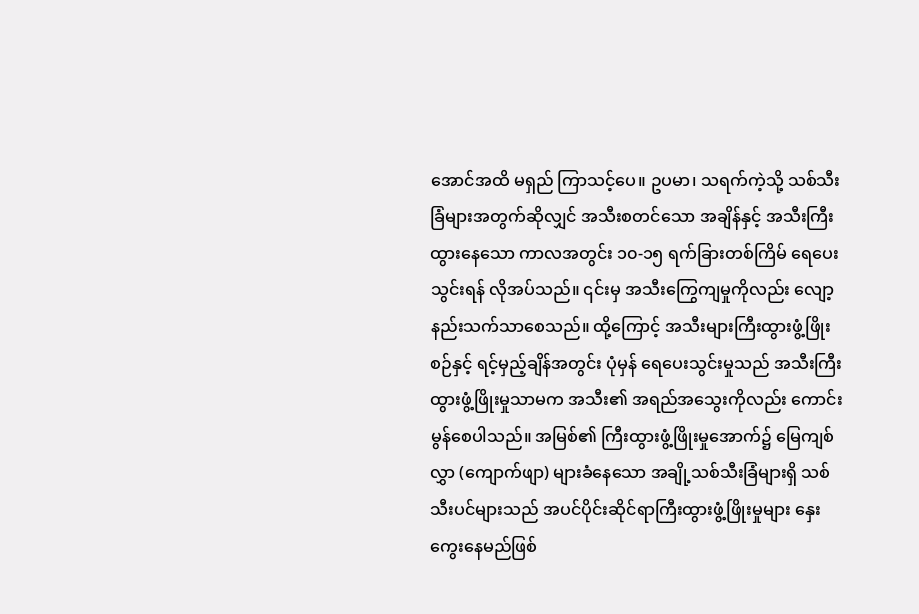အောင်အထိ မရှည် ကြာသင့်ပေ။ ဥပမာ၊ သရက်ကဲ့သို့ သစ်သီးခြံများအတွက်ဆိုလျှင် အသီးစတင်သော အချိန်နှင့် အသီးကြီးထွားနေသော ကာလအတွင်း ၁၀-၁၅ ရက်ခြားတစ်ကြိမ် ရေပေးသွင်းရန် လိုအပ်သည်။ ၎င်းမှ အသီးကြွေကျမှုကိုလည်း လျော့နည်းသက်သာစေသည်။ ထို့ကြောင့် အသီးများကြီးထွားဖွံ့ဖြိုးစဉ်နှင့် ရင့်မှည့်ချိန်အတွင်း ပုံမှန် ရေပေးသွင်းမှုသည် အသီးကြီးထွားဖွံ့ဖြိုးမှုသာမက အသီး၏ အရည်အသွေးကိုလည်း ကောင်းမွန်စေပါသည်။ အမြစ်၏ ကြီးထွားဖွံ့ဖြိုးမှုအောက်၌ မြေကျစ်လွှာ (ကျောက်ဖျာ) များခံနေသော အချို့သစ်သီးခြံများရှိ သစ်သီးပင်များသည် အပင်ပိုင်းဆိုင်ရာကြီးထွားဖွံ့ဖြိုးမှုများ နှေးကွေးနေမည်ဖြစ်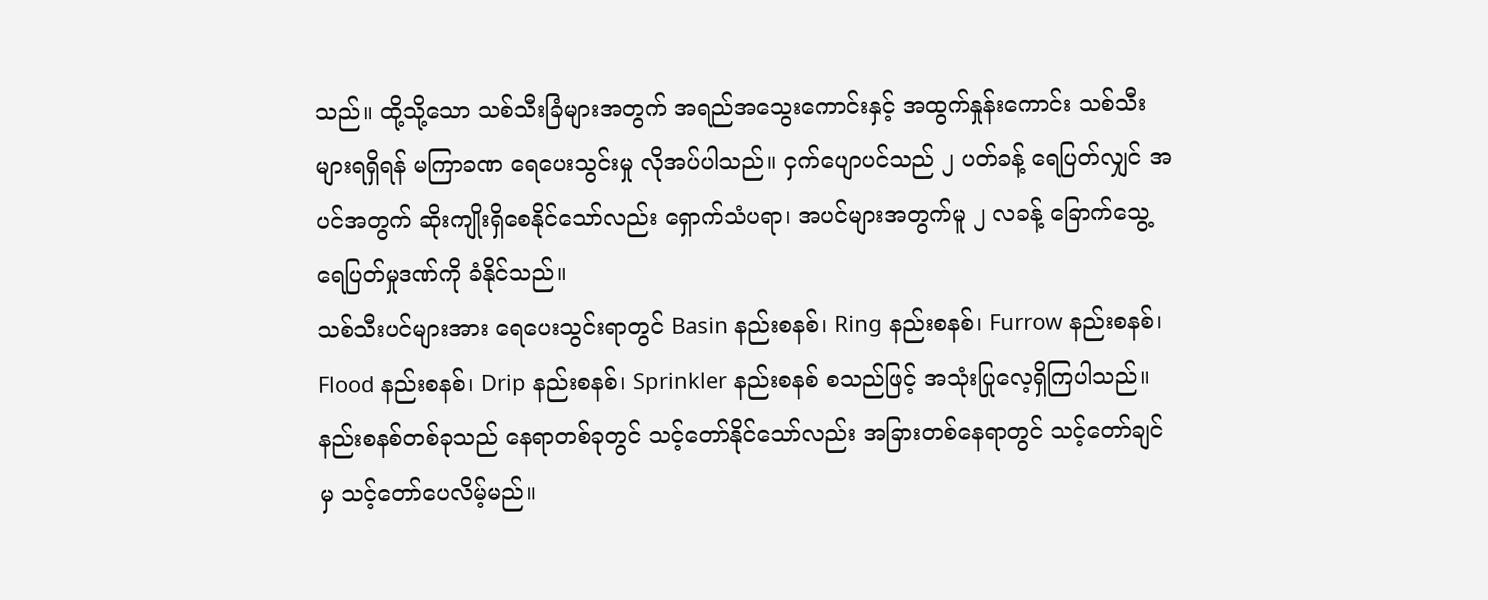သည်။ ထို့သို့သော သစ်သီးခြံများအတွက် အရည်အသွေးကောင်းနှင့် အထွက်နှုန်းကောင်း သစ်သီးများရရှိရန် မကြာခဏ ရေပေးသွင်းမှု လိုအပ်ပါသည်။ ငှက်ပျောပင်သည် ၂ ပတ်ခန့် ရေပြတ်လျှင် အပင်အတွက် ဆိုးကျိုးရှိစေနိုင်သော်လည်း ရှောက်သံပရာ၊ အပင်များအတွက်မူ ၂ လခန့် ခြောက်သွေ့ ရေပြတ်မှုဒဏ်ကို ခံနိုင်သည်။
သစ်သီးပင်များအား ရေပေးသွင်းရာတွင် Basin နည်းစနစ်၊ Ring နည်းစနစ်၊ Furrow နည်းစနစ်၊ Flood နည်းစနစ်၊ Drip နည်းစနစ်၊ Sprinkler နည်းစနစ် စသည်ဖြင့် အသုံးပြုလေ့ရှိကြပါသည်။ နည်းစနစ်တစ်ခုသည် နေရာတစ်ခုတွင် သင့်တော်နိုင်သော်လည်း အခြားတစ်နေရာတွင် သင့်တော်ချင်မှ သင့်တော်ပေလိမ့်မည်။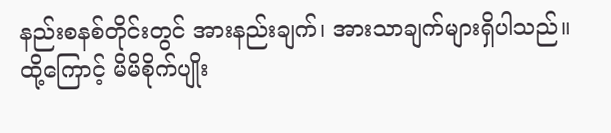နည်းစနစ်တိုင်းတွင် အားနည်းချက်၊ အားသာချက်များရှိပါသည်။ ထို့ကြောင့် မိမိစိုက်ပျိုး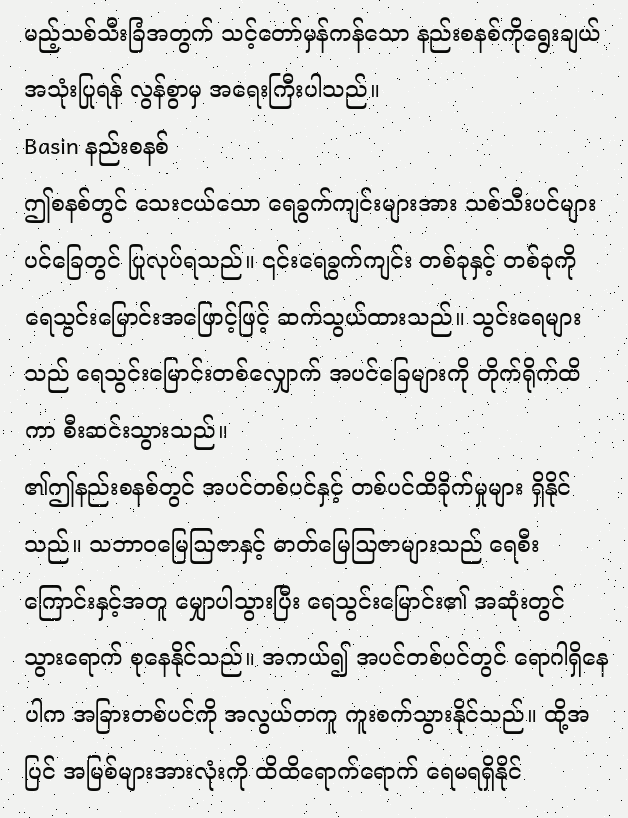မည့်သစ်သီးခြံအတွက် သင့်တော်မှန်ကန်သော နည်းစနစ်ကိုရွေးချယ် အသုံးပြုရန် လွန်စွာမှ အရေးကြီးပါသည်။
Basin နည်းစနစ်
ဤစနစ်တွင် သေးငယ်သော ရေခွက်ကျင်းများအား သစ်သီးပင်များ ပင်ခြေတွင် ပြုလုပ်ရသည်။ ၎င်းရေခွက်ကျင်း တစ်ခုနှင့် တစ်ခုကို ရေသွင်းမြောင်းအဖြောင့်ဖြင့် ဆက်သွယ်ထားသည်။ သွင်းရေများသည် ရေသွင်းမြောင်းတစ်လျှောက် အပင်ခြေများကို တိုက်ရိုက်ထိကာ စီးဆင်းသွားသည်။
၏ဤနည်းစနစ်တွင် အပင်တစ်ပင်နှင့် တစ်ပင်ထိခိုက်မှုများ ရှိနိုင်သည်။ သဘာဝမြေဩဇာနှင့် ဓာတ်မြေဩဇာများသည် ရေစီးကြောင်းနှင့်အတူ မျှောပါသွားပြီး ရေသွင်းမြောင်း၏ အဆုံးတွင် သွားရောက် စုနေနိုင်သည်။ အကယ်၍ အပင်တစ်ပင်တွင် ရောဂါရှိနေပါက အခြားတစ်ပင်ကို အလွယ်တကူ ကူးစက်သွားနိုင်သည်။ ထို့အပြင် အမြစ်များအားလုံးကို ထိထိရောက်ရောက် ရေမရရှိနိုင်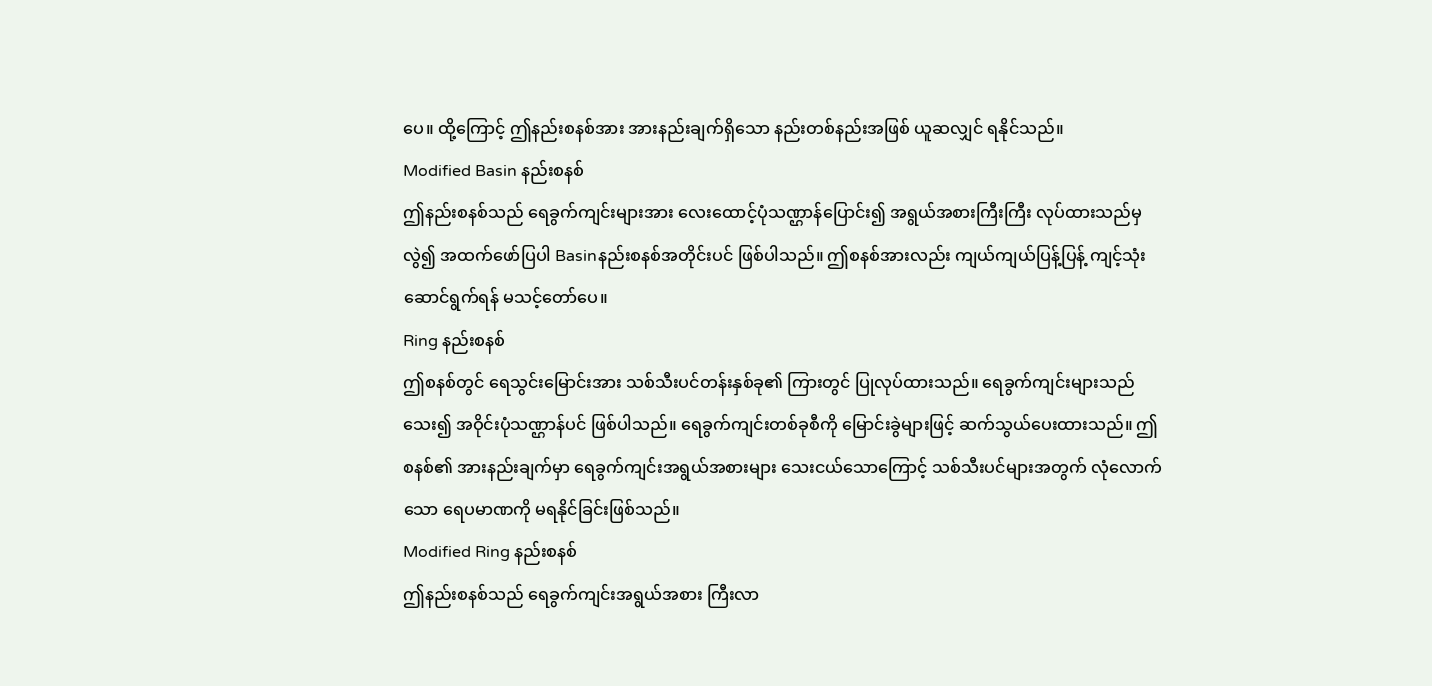ပေ။ ထို့ကြောင့် ဤနည်းစနစ်အား အားနည်းချက်ရှိသော နည်းတစ်နည်းအဖြစ် ယူဆလျှင် ရနိုင်သည်။
Modified Basin နည်းစနစ်
ဤနည်းစနစ်သည် ရေခွက်ကျင်းများအား လေးထောင့်ပုံသဏ္ဌာန်ပြောင်း၍ အရွယ်အစားကြီးကြီး လုပ်ထားသည်မှ လွဲ၍ အထက်ဖော်ပြပါ Basinနည်းစနစ်အတိုင်းပင် ဖြစ်ပါသည်။ ဤစနစ်အားလည်း ကျယ်ကျယ်ပြန့်ပြန့် ကျင့်သုံးဆောင်ရွက်ရန် မသင့်တော်ပေ။
Ring နည်းစနစ်
ဤစနစ်တွင် ရေသွင်းမြောင်းအား သစ်သီးပင်တန်းနှစ်ခု၏ ကြားတွင် ပြုလုပ်ထားသည်။ ရေခွက်ကျင်းများသည် သေး၍ အဝိုင်းပုံသဏ္ဌာန်ပင် ဖြစ်ပါသည်။ ရေခွက်ကျင်းတစ်ခုစီကို မြောင်းခွဲများဖြင့် ဆက်သွယ်ပေးထားသည်။ ဤစနစ်၏ အားနည်းချက်မှာ ရေခွက်ကျင်းအရွယ်အစားများ သေးငယ်သောကြောင့် သစ်သီးပင်များအတွက် လုံလောက်သော ရေပမာဏကို မရနိုင်ခြင်းဖြစ်သည်။
Modified Ring နည်းစနစ်
ဤနည်းစနစ်သည် ရေခွက်ကျင်းအရွယ်အစား ကြီးလာ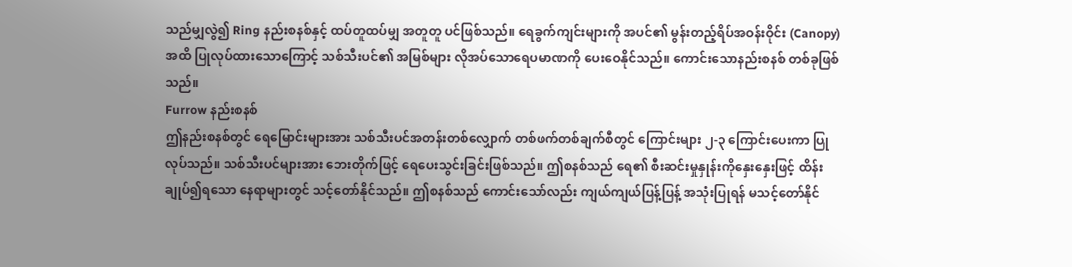သည်မျှလွဲ၍ Ring နည်းစနစ်နှင့် ထပ်တူထပ်မျှ အတူတူ ပင်ဖြစ်သည်။ ရေခွက်ကျင်းများကို အပင်၏ မွန်းတည့်ရိပ်အဝန်းဝိုင်း (Canopy) အထိ ပြုလုပ်ထားသောကြောင့် သစ်သီးပင်၏ အမြစ်များ လိုအပ်သောရေပမာဏကို ပေးဝေနိုင်သည်။ ကောင်းသောနည်းစနစ် တစ်ခုဖြစ်သည်။
Furrow နည်းစနစ်
ဤနည်းစနစ်တွင် ရေမြောင်းများအား သစ်သီးပင်အတန်းတစ်လျှောက် တစ်ဖက်တစ်ချက်စီတွင် ကြောင်းများ ၂-၃ ကြောင်းပေးကာ ပြုလုပ်သည်။ သစ်သီးပင်များအား ဘေးတိုက်ဖြင့် ရေပေးသွင်းခြင်းဖြစ်သည်။ ဤစနစ်သည် ရေ၏ စီးဆင်းမှုနှုန်းကိုနှေးနှေးဖြင့် ထိန်းချုပ်၍ရသော နေရာများတွင် သင့်တော်နိုင်သည်။ ဤစနစ်သည် ကောင်းသော်လည်း ကျယ်ကျယ်ပြန့်ပြန့် အသုံးပြုရန် မသင့်တော်နိုင်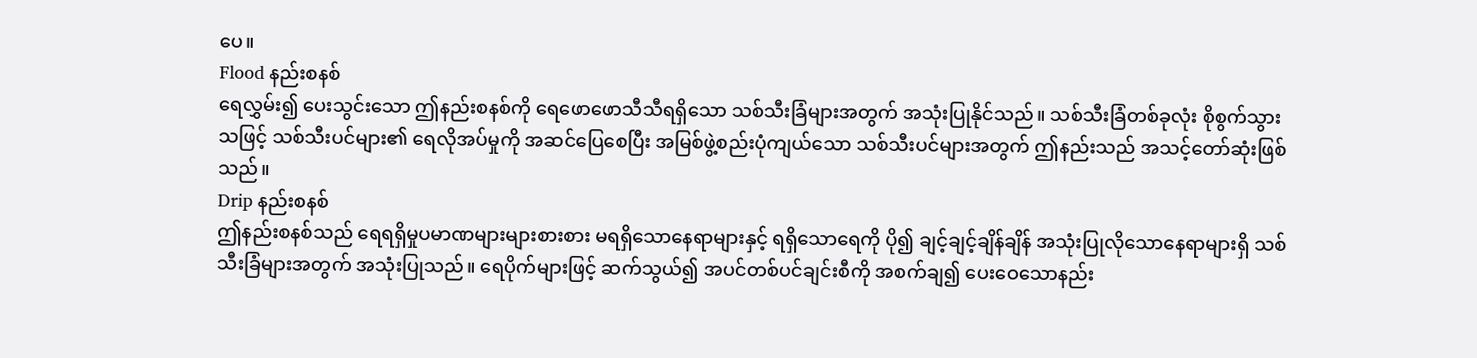ပေ။
Flood နည်းစနစ်
ရေလွှမ်း၍ ပေးသွင်းသော ဤနည်းစနစ်ကို ရေဖောဖောသီသီရရှိသော သစ်သီးခြံများအတွက် အသုံးပြုနိုင်သည်။ သစ်သီးခြံတစ်ခုလုံး စိုစွက်သွားသဖြင့် သစ်သီးပင်များ၏ ရေလိုအပ်မှုကို အဆင်ပြေစေပြီး အမြစ်ဖွဲ့စည်းပုံကျယ်သော သစ်သီးပင်များအတွက် ဤနည်းသည် အသင့်တော်ဆုံးဖြစ်သည်။
Drip နည်းစနစ်
ဤနည်းစနစ်သည် ရေရရှိမှုပမာဏများများစားစား မရရှိသောနေရာများနှင့် ရရှိသောရေကို ပို၍ ချင့်ချင့်ချိန်ချိန် အသုံးပြုလိုသောနေရာများရှိ သစ်သီးခြံများအတွက် အသုံးပြုသည်။ ရေပိုက်များဖြင့် ဆက်သွယ်၍ အပင်တစ်ပင်ချင်းစီကို အစက်ချ၍ ပေးဝေသောနည်း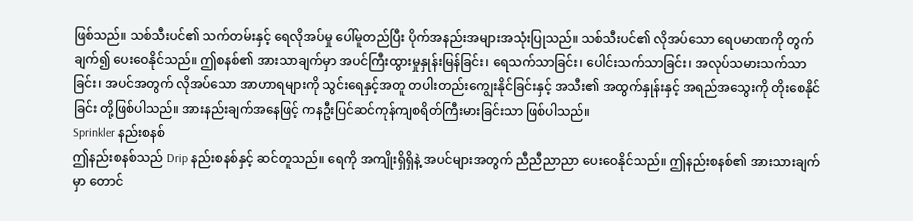ဖြစ်သည်။ သစ်သီးပင်၏ သက်တမ်းနှင့် ရေလိုအပ်မှု ပေါ်မူတည်ပြီး ပိုက်အနည်းအများအသုံးပြုသည်။ သစ်သီးပင်၏ လိုအပ်သော ရေပမာဏကို တွက်ချက်၍ ပေးဝေနိုင်သည်။ ဤစနစ်၏ အားသာချက်မှာ အပင်ကြီးထွားမှုနှုန်းမြန်ခြင်း၊ ရေသက်သာခြင်း၊ ပေါင်းသက်သာခြင်း၊ အလုပ်သမားသက်သာခြင်း၊ အပင်အတွက် လိုအပ်သော အာဟာရများကို သွင်းရေနှင့်အတူ တပါးတည်းကျွေးနိုင်ခြင်းနှင့် အသီး၏ အထွက်နှုန်းနှင့် အရည်အသွေးကို တိုးစေနိုင်ခြင်း တို့ဖြစ်ပါသည်။ အားနည်းချက်အနေဖြင့် ကနဦးပြင်ဆင်ကုန်ကျစရိတ်ကြီးမားခြင်းသာ ဖြစ်ပါသည်။
Sprinkler နည်းစနစ်
ဤနည်းစနစ်သည် Drip နည်းစနစ်နှင့် ဆင်တူသည်။ ရေကို အကျိုးရှိရှိနဲ့ အပင်များအတွက် ညီညီညာညာ ပေးဝေနိုင်သည်။ ဤနည်းစနစ်၏ အားသားချက်မှာ တောင်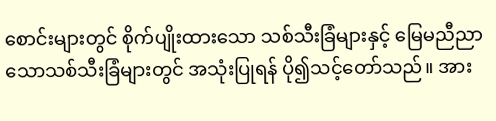စောင်းများတွင် စိုက်ပျိုးထားသော သစ်သီးခြံများနှင့် မြေမညီညာသောသစ်သီးခြံများတွင် အသုံးပြုရန် ပို၍သင့်တော်သည်။ အား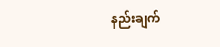နည်းချက်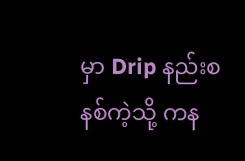မှာ Drip နည်းစနစ်ကဲ့သို့ ကန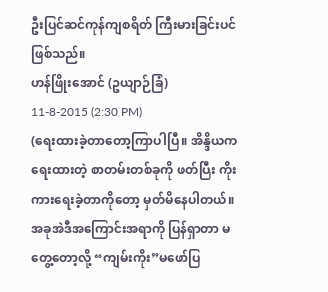ဦးပြင်ဆင်ကုန်ကျစရိတ် ကြီးမားခြင်းပင်ဖြစ်သည်။
ဟန်ဖြိုးအောင် (ဥယျာဉ်ခြံ)
11-8-2015 (2:30 PM)
(ရေးထားခဲ့တာတော့ကြာပါပြီ။ အိန္ဒိယကရေးထားတဲ့ စာတမ်းတစ်ခုကို ဖတ်ပြီး ကိုးကားရေးခဲ့တာကိုတော့ မှတ်မိနေပါတယ်။ အခုအဲဒီအကြောင်းအရာကို ပြန်ရှာတာ မတွေ့တော့လို့ “ကျမ်းကိုး”မဖော်ပြ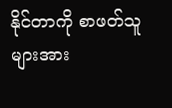နိုင်တာကို စာဖတ်သူများအား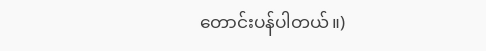တောင်းပန်ပါတယ်။)